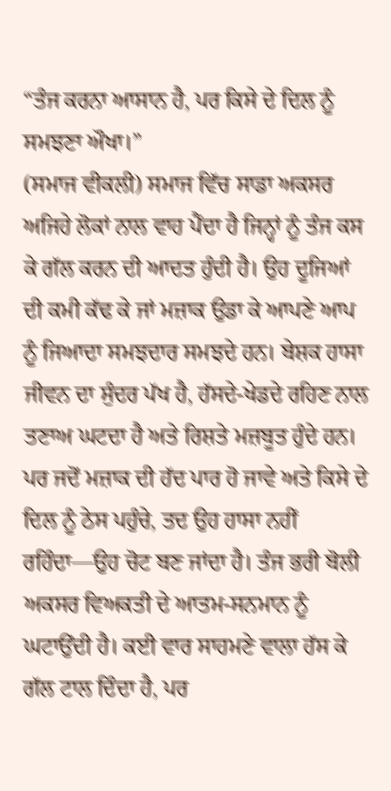“ਤੰਜ ਕਰਨਾ ਆਸਾਨ ਹੈ, ਪਰ ਕਿਸੇ ਦੇ ਦਿਲ ਨੂੰ ਸਮਝਣਾ ਔਖਾ।”
(ਸਮਾਜ ਵੀਕਲੀ) ਸਮਾਜ ਵਿੱਚ ਸਾਡਾ ਅਕਸਰ ਅਜਿਹੇ ਲੋਕਾਂ ਨਾਲ ਵਾਹ ਪੈਂਦਾ ਹੈ ਜਿਨ੍ਹਾਂ ਨੂੰ ਤੰਜ ਕਸ ਕੇ ਗੱਲ ਕਰਨ ਦੀ ਆਦਤ ਹੁੰਦੀ ਹੈ। ਉਹ ਦੂਜਿਆਂ ਦੀ ਕਮੀ ਕੱਢ ਕੇ ਜਾਂ ਮਜ਼ਾਕ ਉਡਾ ਕੇ ਆਪਣੇ ਆਪ ਨੂੰ ਜਿਆਦਾ ਸਮਝਦਾਰ ਸਮਝਦੇ ਹਨ। ਬੇਸ਼ਕ ਹਾਸਾ ਜੀਵਨ ਦਾ ਸੁੰਦਰ ਪੱਖ ਹੈ, ਹੱਸਦੇ-ਖੇਡਦੇ ਰਹਿਣ ਨਾਲ ਤਣਾਅ ਘਟਦਾ ਹੈ ਅਤੇ ਰਿਸ਼ਤੇ ਮਜ਼ਬੂਤ ਹੁੰਦੇ ਹਨ। ਪਰ ਜਦੋਂ ਮਜ਼ਾਕ ਦੀ ਹੱਦ ਪਾਰ ਹੋ ਜਾਵੇ ਅਤੇ ਕਿਸੇ ਦੇ ਦਿਲ ਨੂੰ ਠੇਸ ਪਹੁੰਚੇ, ਤਦ ਉਹ ਹਾਸਾ ਨਹੀਂ ਰਹਿੰਦਾ—ਉਹ ਚੋਟ ਬਣ ਜਾਂਦਾ ਹੈ। ਤੰਜ ਭਰੀ ਬੋਲੀ ਅਕਸਰ ਵਿਅਕਤੀ ਦੇ ਆਤਮ-ਸਨਮਾਨ ਨੂੰ ਘਟਾਉਂਦੀ ਹੈ। ਕਈ ਵਾਰ ਸਾਹਮਣੇ ਵਾਲਾ ਹੱਸ ਕੇ ਗੱਲ ਟਾਲ ਦਿੰਦਾ ਹੈ, ਪਰ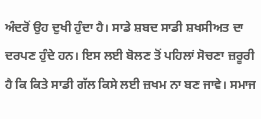ਅੰਦਰੋਂ ਉਹ ਦੁਖੀ ਹੁੰਦਾ ਹੈ। ਸਾਡੇ ਸ਼ਬਦ ਸਾਡੀ ਸ਼ਖਸੀਅਤ ਦਾ ਦਰਪਣ ਹੁੰਦੇ ਹਨ। ਇਸ ਲਈ ਬੋਲਣ ਤੋਂ ਪਹਿਲਾਂ ਸੋਚਣਾ ਜ਼ਰੂਰੀ ਹੈ ਕਿ ਕਿਤੇ ਸਾਡੀ ਗੱਲ ਕਿਸੇ ਲਈ ਜ਼ਖਮ ਨਾ ਬਣ ਜਾਵੇ। ਸਮਾਜ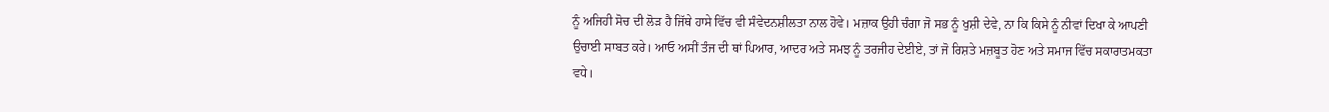ਨੂੰ ਅਜਿਹੀ ਸੋਚ ਦੀ ਲੋੜ ਹੈ ਜਿੱਥੇ ਹਾਸੇ ਵਿੱਚ ਵੀ ਸੰਵੇਦਨਸ਼ੀਲਤਾ ਨਾਲ ਹੋਵੇ। ਮਜ਼ਾਕ ਉਹੀ ਚੰਗਾ ਜੋ ਸਭ ਨੂੰ ਖੁਸ਼ੀ ਦੇਵੇ, ਨਾ ਕਿ ਕਿਸੇ ਨੂੰ ਨੀਵਾਂ ਦਿਖਾ ਕੇ ਆਪਣੀ ਉਚਾਈ ਸਾਬਤ ਕਰੇ। ਆਓ ਅਸੀਂ ਤੰਜ ਦੀ ਥਾਂ ਪਿਆਰ, ਆਦਰ ਅਤੇ ਸਮਝ ਨੂੰ ਤਰਜੀਹ ਦੇਈਏ, ਤਾਂ ਜੋ ਰਿਸ਼ਤੇ ਮਜ਼ਬੂਤ ਹੋਣ ਅਤੇ ਸਮਾਜ ਵਿੱਚ ਸਕਾਰਾਤਮਕਤਾ ਵਧੇ।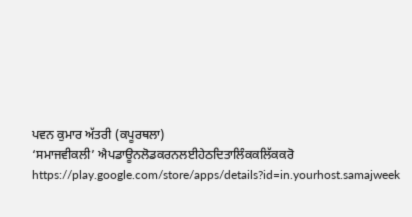ਪਵਨ ਕੁਮਾਰ ਅੱਤਰੀ (ਕਪੂਰਥਲਾ)
‘ਸਮਾਜਵੀਕਲੀ’ ਐਪਡਾਊਨਲੋਡਕਰਨਲਈਹੇਠਦਿਤਾਲਿੰਕਕਲਿੱਕਕਰੋ
https://play.google.com/store/apps/details?id=in.yourhost.samajweek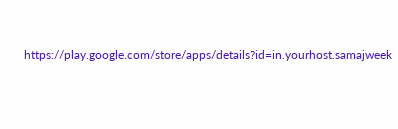https://play.google.com/store/apps/details?id=in.yourhost.samajweek